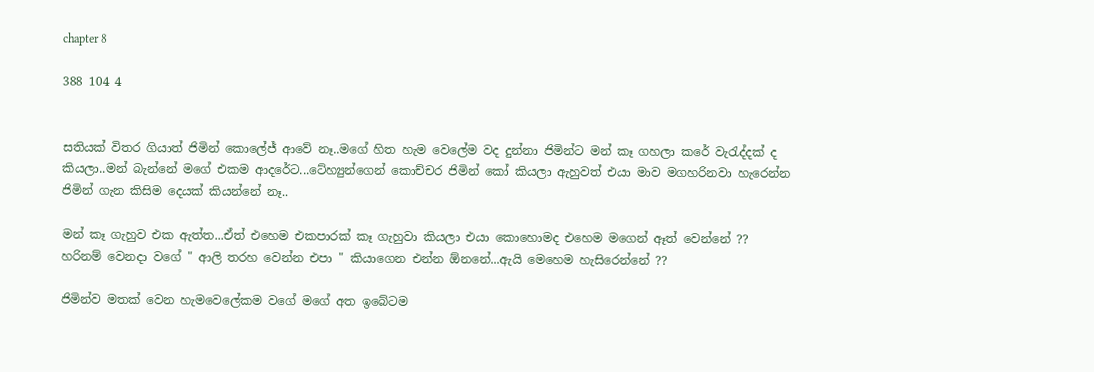chapter 8

388 104 4


සතියක් විතර ගියාත් ජිමින් කොලේජ් ආවේ නෑ..මගේ හිත හැම වෙලේම වද දුන්නා ජිමින්ට මන් කෑ ගහලා කරේ වැරැද්දක් ද කියලා..මන් බැන්නේ මගේ එකම ආදරේට...ටේහ්‍යුන්ගෙන් කොච්චර ජිමින් කෝ කියලා ඇහුවත් එයා මාව මගහරිනවා හැරෙන්න ජිමින් ගැන කිසිම දෙයක් කියන්නේ නෑ..

මන් කෑ ගැහුව එක ඇත්ත...ඒත් එහෙම එකපාරක් කෑ ගැහුවා කියලා එයා කොහොමද එහෙම මගෙන් ඈත් වෙන්නේ ?? හරිනම් වෙනදා වගේ " ආලි තරහ වෙන්න එපා " කියාගෙන එන්න ඕනනේ...ඇයි මෙහෙම හැසිරෙන්නේ ??

ජිමින්ව මතක් වෙන හැමවෙලේකම වගේ මගේ අත ඉබේටම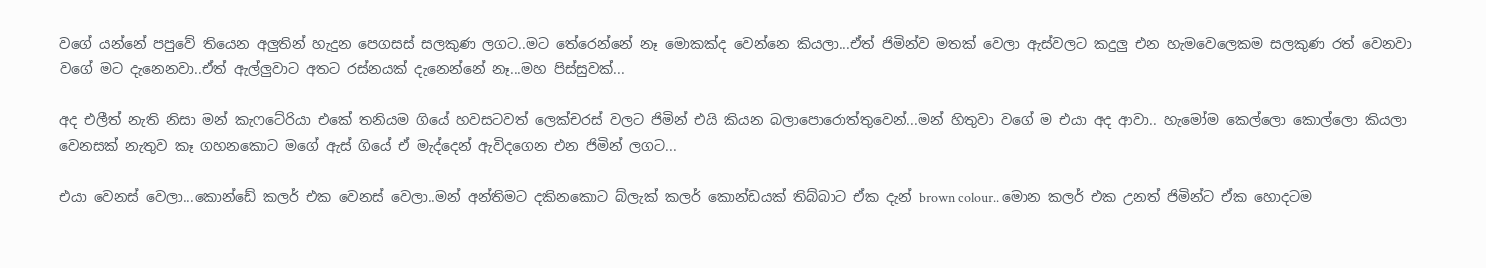වගේ යන්නේ පපුවේ තියෙන අලුතින් හැදුන පෙගසස් සලකුණ ලගට..මට තේරෙන්නේ නෑ මොකක්ද වෙන්නෙ කියලා...ඒත් ජිමින්ව මතක් වෙලා ඇස්වලට කදුලු එන හැමවෙලෙකම සලකුණ රත් වෙනවා වගේ මට දැනෙනවා..ඒත් ඇල්ලුවාට අතට රස්නයක් දැනෙන්නේ නෑ...මහ පිස්සුවක්...

අද එලීත් නැති නිසා මන් කැෆටේරියා එකේ තනියම ගියේ හවසටවත් ලෙක්චරස් වලට ජිමින් එයි කියන බලාපොරොත්තුවෙන්...මන් හිතුවා වගේ ම එයා අද ආවා.. හැමෝම කෙල්ලො කොල්ලො කියලා වෙනසක් නැතුව කෑ ගහනකොට මගේ ඇස් ගියේ ඒ මැද්දෙන් ඇවිදගෙන එන ජිමින් ලගට...

එයා වෙනස් වෙලා...කොන්ඩේ කලර් එක වෙනස් වෙලා..මන් අන්තිමට දකිනකොට බ්ලැක් කලර් කොන්ඩයක් තිබ්බාට ඒක දැන් brown colour.. මොන කලර් එක උනත් ජිමින්ට ඒක හොදටම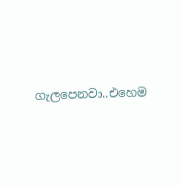ගැලපෙනවා..එහෙම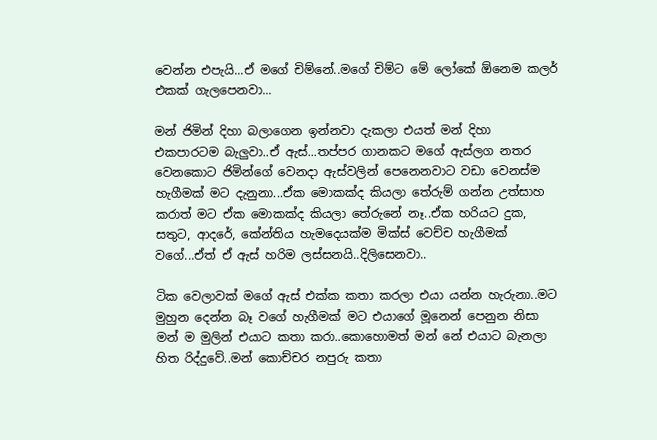වෙන්න එපැයි...ඒ මගේ චිම්නේ..මගේ චිම්ට මේ ලෝකේ ඕනෙම කලර් එකක් ගැලපෙනවා...

මන් ජිමින් දිහා බලාගෙන ඉන්නවා දැකලා එයත් මන් දිහා එකපාරටම බැලුවා..ඒ ඇස්...තප්පර ගානකට මගේ ඇස්ලග නතර වෙනකොට ජිමින්ගේ වෙනදා ඇස්වලින් පෙනෙනවාට වඩා වෙනස්ම හැගීමක් මට දැනුනා...ඒක මොකක්ද කියලා තේරුම් ගන්න උත්සාහ කරාත් මට ඒක මොකක්ද කියලා තේරුනේ නෑ..ඒක හරියට දුක, සතුට, ආදරේ, කේන්තිය හැමදෙයක්ම මික්ස් වෙච්ච හැගීමක් වගේ...ඒත් ඒ ඇස් හරිම ලස්සනයි..දිලිසෙනවා..

ටික වෙලාවක් මගේ ඇස් එක්ක කතා කරලා එයා යන්න හැරුනා..මට මුහුන දෙන්න බෑ වගේ හැගීමක් මට එයාගේ මූනෙන් පෙනුන නිසා මන් ම මුලින් එයාට කතා කරා..කොහොමත් මන් නේ එයාට බැනලා හිත රිද්දුවේ..මන් කොච්චර නපුරු කතා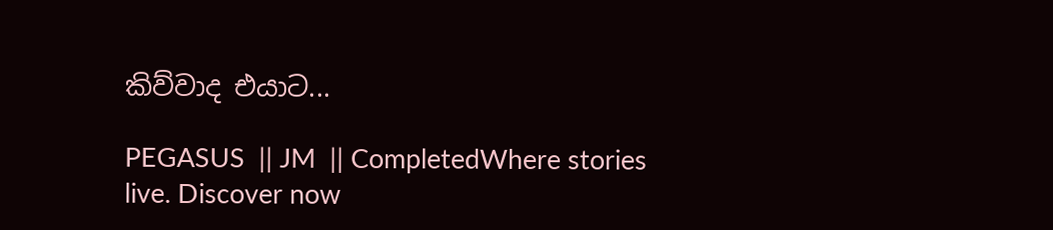කිව්වාද එයාට...

PEGASUS  || JM  || CompletedWhere stories live. Discover now